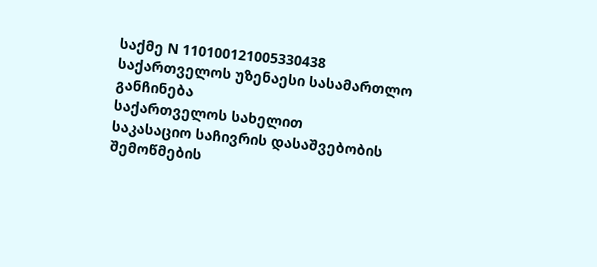საქმე N 110100121005330438
საქართველოს უზენაესი სასამართლო
განჩინება
საქართველოს სახელით
საკასაციო საჩივრის დასაშვებობის
შემოწმების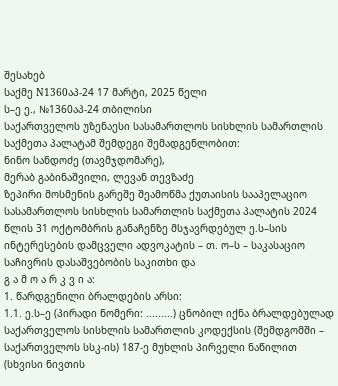შესახებ
საქმე N1360აპ-24 17 მარტი, 2025 წელი
ს–ე ე., №1360აპ-24 თბილისი
საქართველოს უზენაესი სასამართლოს სისხლის სამართლის
საქმეთა პალატამ შემდეგი შემადგენლობით:
ნინო სანდოძე (თავმჯდომარე),
მერაბ გაბინაშვილი, ლევან თევზაძე
ზეპირი მოსმენის გარეშე შეამოწმა ქუთაისის სააპელაციო სასამართლოს სისხლის სამართლის საქმეთა პალატის 2024 წლის 31 ოქტომბრის განაჩენზე მსჯავრდებულ ე.ს–სის ინტერესების დამცველი ადვოკატის – თ. ო–ს – საკასაციო საჩივრის დასაშვებობის საკითხი და
გ ა მ ო ა რ კ ვ ი ა:
1. წარდგენილი ბრალდების არსი:
1.1. ე.ს–ე (პირადი ნომერი: .........) ცნობილ იქნა ბრალდებულად საქართველოს სისხლის სამართლის კოდექსის (შემდგომში – საქართველოს სსკ-ის) 187-ე მუხლის პირველი ნაწილით (სხვისი ნივთის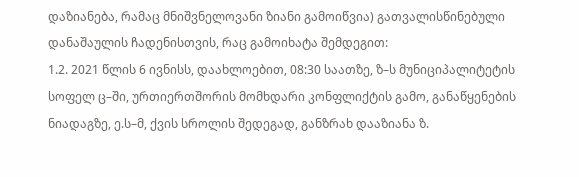დაზიანება, რამაც მნიშვნელოვანი ზიანი გამოიწვია) გათვალისწინებული დანაშაულის ჩადენისთვის, რაც გამოიხატა შემდეგით:
1.2. 2021 წლის 6 ივნისს, დაახლოებით, 08:30 საათზე, ზ–ს მუნიციპალიტეტის სოფელ ც–ში, ურთიერთშორის მომხდარი კონფლიქტის გამო, განაწყენების ნიადაგზე, ე.ს–მ, ქვის სროლის შედეგად, განზრახ დააზიანა ზ.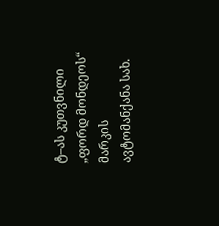ტ–ას კუთვნილი „ფორდ მონდეოს“ მარკის ავტომანქანა სახ.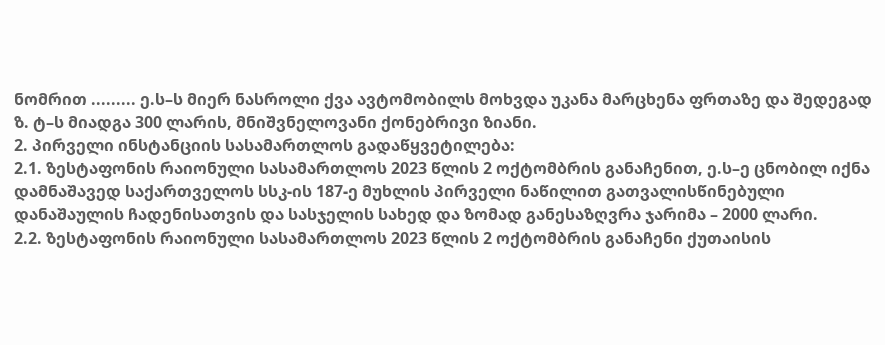ნომრით ......... ე.ს–ს მიერ ნასროლი ქვა ავტომობილს მოხვდა უკანა მარცხენა ფრთაზე და შედეგად ზ. ტ–ს მიადგა 300 ლარის, მნიშვნელოვანი ქონებრივი ზიანი.
2. პირველი ინსტანციის სასამართლოს გადაწყვეტილება:
2.1. ზესტაფონის რაიონული სასამართლოს 2023 წლის 2 ოქტომბრის განაჩენით, ე.ს–ე ცნობილ იქნა დამნაშავედ საქართველოს სსკ-ის 187-ე მუხლის პირველი ნაწილით გათვალისწინებული დანაშაულის ჩადენისათვის და სასჯელის სახედ და ზომად განესაზღვრა ჯარიმა – 2000 ლარი.
2.2. ზესტაფონის რაიონული სასამართლოს 2023 წლის 2 ოქტომბრის განაჩენი ქუთაისის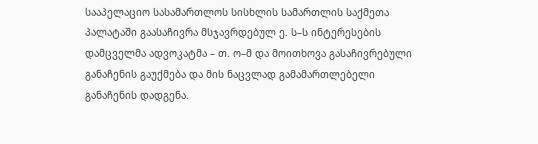სააპელაციო სასამართლოს სისხლის სამართლის საქმეთა პალატაში გაასაჩივრა მსჯავრდებულ ე. ს–ს ინტერესების დამცველმა ადვოკატმა – თ. ო–მ და მოითხოვა გასაჩივრებული განაჩენის გაუქმება და მის ნაცვლად გამამართლებელი განაჩენის დადგენა.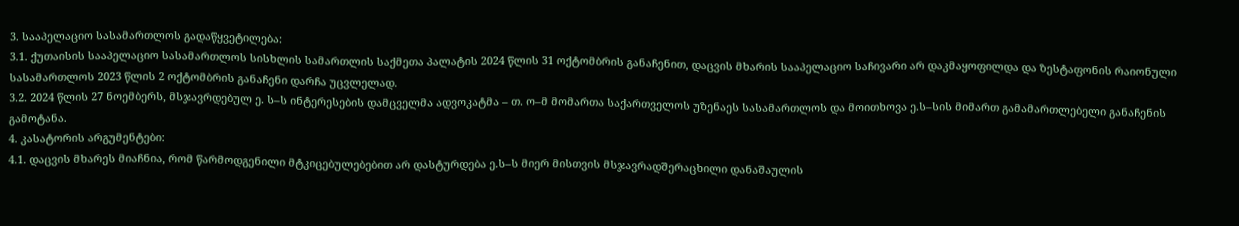3. სააპელაციო სასამართლოს გადაწყვეტილება:
3.1. ქუთაისის სააპელაციო სასამართლოს სისხლის სამართლის საქმეთა პალატის 2024 წლის 31 ოქტომბრის განაჩენით, დაცვის მხარის სააპელაციო საჩივარი არ დაკმაყოფილდა და ზესტაფონის რაიონული სასამართლოს 2023 წლის 2 ოქტომბრის განაჩენი დარჩა უცვლელად.
3.2. 2024 წლის 27 ნოემბერს, მსჯავრდებულ ე. ს–ს ინტერესების დამცველმა ადვოკატმა – თ. ო–მ მომართა საქართველოს უზენაეს სასამართლოს და მოითხოვა ე.ს–სის მიმართ გამამართლებელი განაჩენის გამოტანა.
4. კასატორის არგუმენტები:
4.1. დაცვის მხარეს მიაჩნია, რომ წარმოდგენილი მტკიცებულებებით არ დასტურდება ე.ს–ს მიერ მისთვის მსჯავრადშერაცხილი დანაშაულის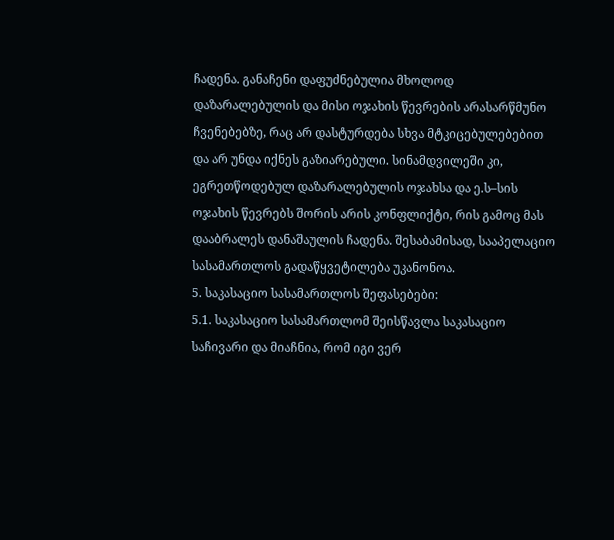ჩადენა. განაჩენი დაფუძნებულია მხოლოდ დაზარალებულის და მისი ოჯახის წევრების არასარწმუნო ჩვენებებზე, რაც არ დასტურდება სხვა მტკიცებულებებით და არ უნდა იქნეს გაზიარებული. სინამდვილეში კი, ეგრეთწოდებულ დაზარალებულის ოჯახსა და ე.ს–სის ოჯახის წევრებს შორის არის კონფლიქტი, რის გამოც მას დააბრალეს დანაშაულის ჩადენა. შესაბამისად, სააპელაციო სასამართლოს გადაწყვეტილება უკანონოა.
5. საკასაციო სასამართლოს შეფასებები:
5.1. საკასაციო სასამართლომ შეისწავლა საკასაციო საჩივარი და მიაჩნია, რომ იგი ვერ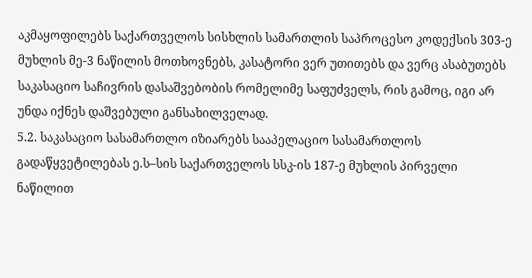აკმაყოფილებს საქართველოს სისხლის სამართლის საპროცესო კოდექსის 303-ე მუხლის მე-3 ნაწილის მოთხოვნებს, კასატორი ვერ უთითებს და ვერც ასაბუთებს საკასაციო საჩივრის დასაშვებობის რომელიმე საფუძველს, რის გამოც, იგი არ უნდა იქნეს დაშვებული განსახილველად.
5.2. საკასაციო სასამართლო იზიარებს სააპელაციო სასამართლოს გადაწყვეტილებას ე.ს–სის საქართველოს სსკ-ის 187-ე მუხლის პირველი ნაწილით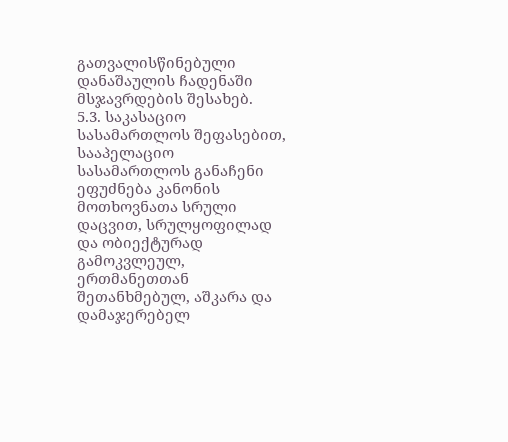გათვალისწინებული დანაშაულის ჩადენაში მსჯავრდების შესახებ.
5.3. საკასაციო სასამართლოს შეფასებით, სააპელაციო სასამართლოს განაჩენი ეფუძნება კანონის მოთხოვნათა სრული დაცვით, სრულყოფილად და ობიექტურად გამოკვლეულ, ერთმანეთთან შეთანხმებულ, აშკარა და დამაჯერებელ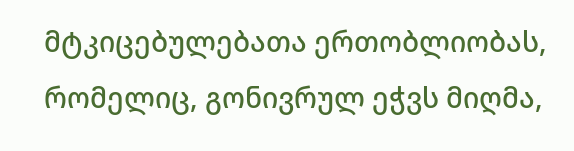მტკიცებულებათა ერთობლიობას, რომელიც, გონივრულ ეჭვს მიღმა,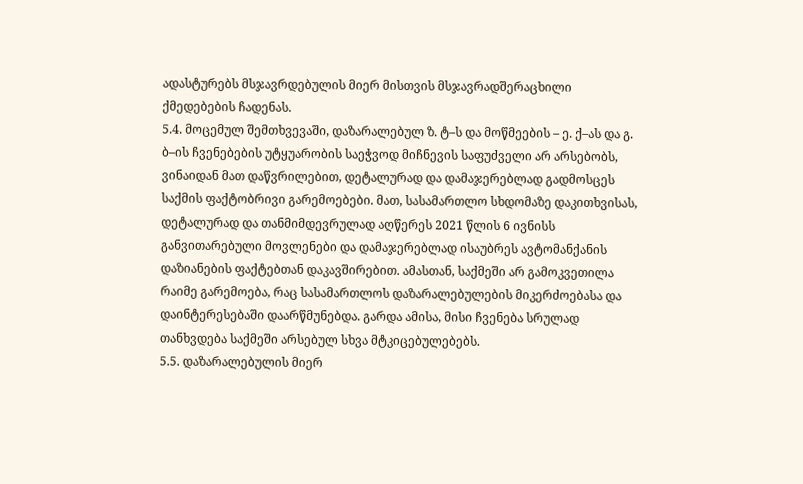ადასტურებს მსჯავრდებულის მიერ მისთვის მსჯავრადშერაცხილი ქმედებების ჩადენას.
5.4. მოცემულ შემთხვევაში, დაზარალებულ ზ. ტ–ს და მოწმეების – ე. ქ–ას და გ. ბ–ის ჩვენებების უტყუარობის საეჭვოდ მიჩნევის საფუძველი არ არსებობს, ვინაიდან მათ დაწვრილებით, დეტალურად და დამაჯერებლად გადმოსცეს საქმის ფაქტობრივი გარემოებები. მათ, სასამართლო სხდომაზე დაკითხვისას, დეტალურად და თანმიმდევრულად აღწერეს 2021 წლის 6 ივნისს განვითარებული მოვლენები და დამაჯერებლად ისაუბრეს ავტომანქანის დაზიანების ფაქტებთან დაკავშირებით. ამასთან, საქმეში არ გამოკვეთილა რაიმე გარემოება, რაც სასამართლოს დაზარალებულების მიკერძოებასა და დაინტერესებაში დაარწმუნებდა. გარდა ამისა, მისი ჩვენება სრულად თანხვდება საქმეში არსებულ სხვა მტკიცებულებებს.
5.5. დაზარალებულის მიერ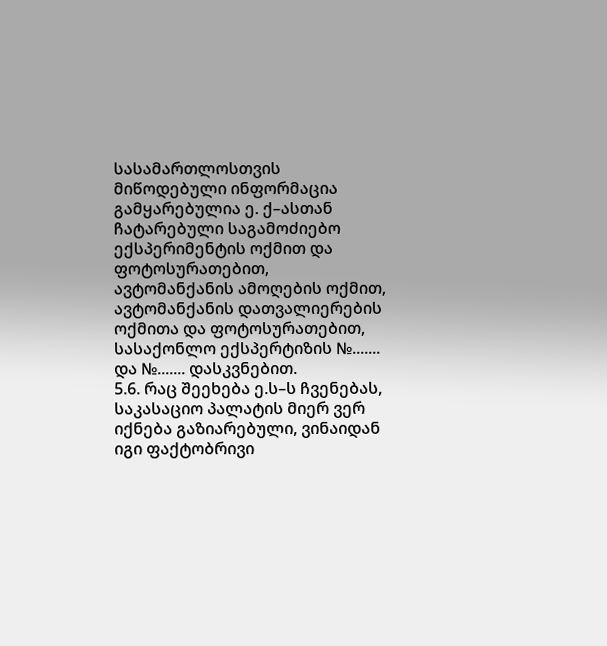სასამართლოსთვის მიწოდებული ინფორმაცია გამყარებულია ე. ქ–ასთან ჩატარებული საგამოძიებო ექსპერიმენტის ოქმით და ფოტოსურათებით, ავტომანქანის ამოღების ოქმით, ავტომანქანის დათვალიერების ოქმითა და ფოტოსურათებით, სასაქონლო ექსპერტიზის №....... და №....... დასკვნებით.
5.6. რაც შეეხება ე.ს–ს ჩვენებას, საკასაციო პალატის მიერ ვერ იქნება გაზიარებული, ვინაიდან იგი ფაქტობრივი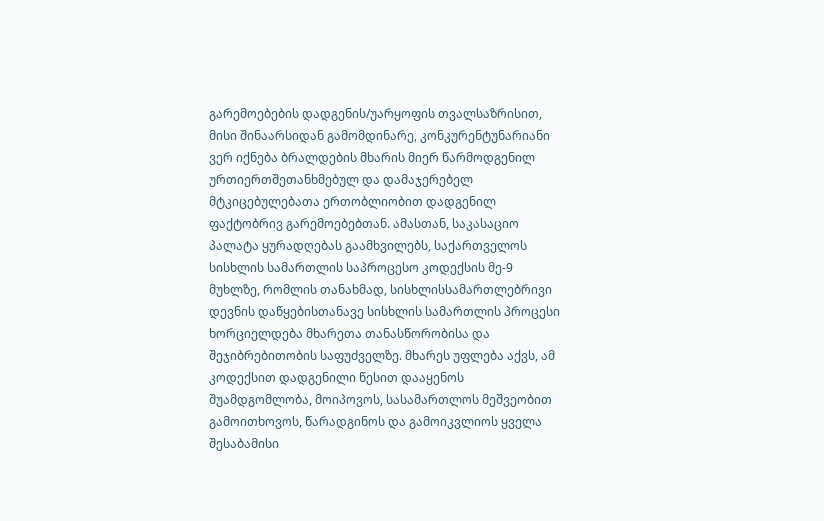გარემოებების დადგენის/უარყოფის თვალსაზრისით, მისი შინაარსიდან გამომდინარე, კონკურენტუნარიანი ვერ იქნება ბრალდების მხარის მიერ წარმოდგენილ ურთიერთშეთანხმებულ და დამაჯერებელ მტკიცებულებათა ერთობლიობით დადგენილ ფაქტობრივ გარემოებებთან. ამასთან, საკასაციო პალატა ყურადღებას გაამხვილებს, საქართველოს სისხლის სამართლის საპროცესო კოდექსის მე-9 მუხლზე, რომლის თანახმად, სისხლისსამართლებრივი დევნის დაწყებისთანავე სისხლის სამართლის პროცესი ხორციელდება მხარეთა თანასწორობისა და შეჯიბრებითობის საფუძველზე. მხარეს უფლება აქვს, ამ კოდექსით დადგენილი წესით დააყენოს შუამდგომლობა, მოიპოვოს, სასამართლოს მეშვეობით გამოითხოვოს, წარადგინოს და გამოიკვლიოს ყველა შესაბამისი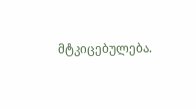მტკიცებულება.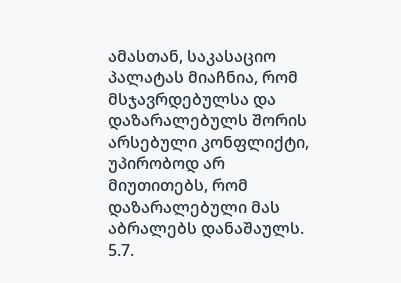ამასთან, საკასაციო პალატას მიაჩნია, რომ მსჯავრდებულსა და დაზარალებულს შორის არსებული კონფლიქტი, უპირობოდ არ მიუთითებს, რომ დაზარალებული მას აბრალებს დანაშაულს.
5.7.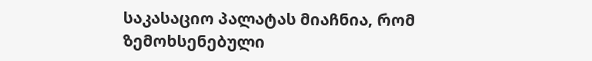საკასაციო პალატას მიაჩნია, რომ ზემოხსენებული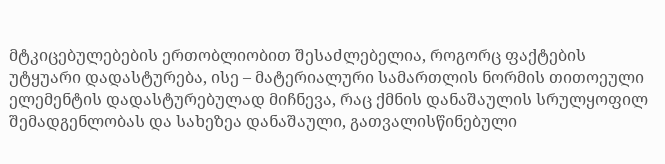მტკიცებულებების ერთობლიობით შესაძლებელია, როგორც ფაქტების უტყუარი დადასტურება, ისე – მატერიალური სამართლის ნორმის თითოეული ელემენტის დადასტურებულად მიჩნევა, რაც ქმნის დანაშაულის სრულყოფილ შემადგენლობას და სახეზეა დანაშაული, გათვალისწინებული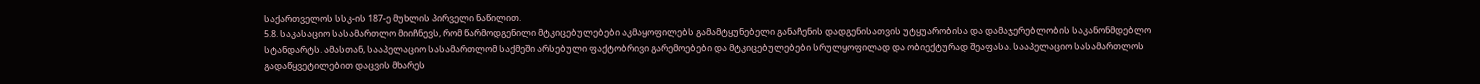საქართველოს სსკ-ის 187-ე მუხლის პირველი ნაწილით.
5.8. საკასაციო სასამართლო მიიჩნევს, რომ წარმოდგენილი მტკიცებულებები აკმაყოფილებს გამამტყუნებელი განაჩენის დადგენისათვის უტყუარობისა და დამაჯერებლობის საკანონმდებლო სტანდარტს. ამასთან, სააპელაციო სასამართლომ საქმეში არსებული ფაქტობრივი გარემოებები და მტკიცებულებები სრულყოფილად და ობიექტურად შეაფასა. სააპელაციო სასამართლოს გადაწყვეტილებით დაცვის მხარეს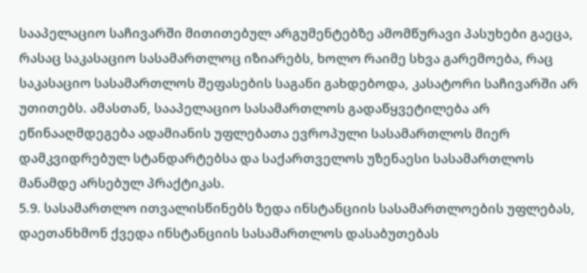სააპელაციო საჩივარში მითითებულ არგუმენტებზე ამომწურავი პასუხები გაეცა, რასაც საკასაციო სასამართლოც იზიარებს, ხოლო რაიმე სხვა გარემოება, რაც საკასაციო სასამართლოს შეფასების საგანი გახდებოდა, კასატორი საჩივარში არ უთითებს. ამასთან, სააპელაციო სასამართლოს გადაწყვეტილება არ ეწინააღმდეგება ადამიანის უფლებათა ევროპული სასამართლოს მიერ დამკვიდრებულ სტანდარტებსა და საქართველოს უზენაესი სასამართლოს მანამდე არსებულ პრაქტიკას.
5.9. სასამართლო ითვალისწინებს ზედა ინსტანციის სასამართლოების უფლებას, დაეთანხმონ ქვედა ინსტანციის სასამართლოს დასაბუთებას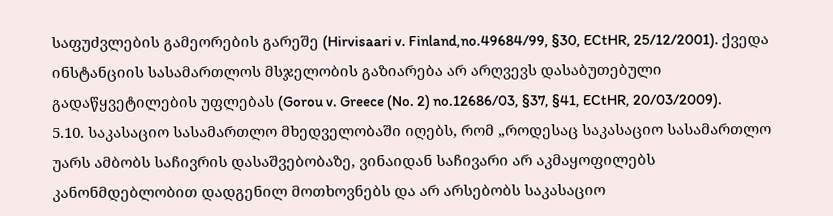საფუძვლების გამეორების გარეშე (Hirvisaari v. Finland,no.49684/99, §30, ECtHR, 25/12/2001). ქვედა ინსტანციის სასამართლოს მსჯელობის გაზიარება არ არღვევს დასაბუთებული გადაწყვეტილების უფლებას (Gorou v. Greece (No. 2) no.12686/03, §37, §41, ECtHR, 20/03/2009).
5.10. საკასაციო სასამართლო მხედველობაში იღებს, რომ „როდესაც საკასაციო სასამართლო უარს ამბობს საჩივრის დასაშვებობაზე, ვინაიდან საჩივარი არ აკმაყოფილებს კანონმდებლობით დადგენილ მოთხოვნებს და არ არსებობს საკასაციო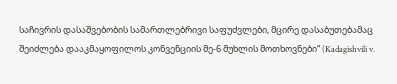საჩივრის დასაშვებობის სამართლებრივი საფუძვლები, მცირე დასაბუთებამაც შეიძლება დააკმაყოფილოს კონვენციის მე-6 მუხლის მოთხოვნები“ (Kadagishvili v.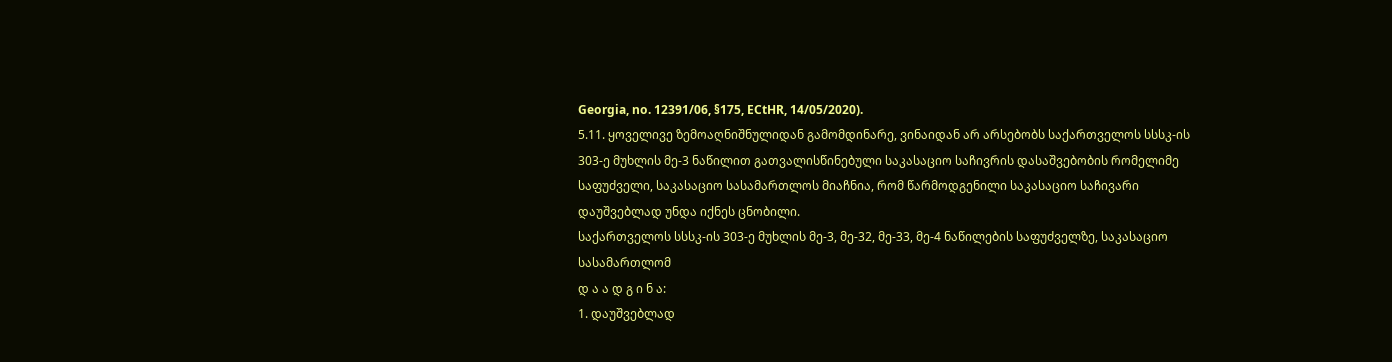Georgia, no. 12391/06, §175, ECtHR, 14/05/2020).
5.11. ყოველივე ზემოაღნიშნულიდან გამომდინარე, ვინაიდან არ არსებობს საქართველოს სსსკ-ის 303-ე მუხლის მე-3 ნაწილით გათვალისწინებული საკასაციო საჩივრის დასაშვებობის რომელიმე საფუძველი, საკასაციო სასამართლოს მიაჩნია, რომ წარმოდგენილი საკასაციო საჩივარი დაუშვებლად უნდა იქნეს ცნობილი.
საქართველოს სსსკ-ის 303-ე მუხლის მე-3, მე-32, მე-33, მე-4 ნაწილების საფუძველზე, საკასაციო სასამართლომ
დ ა ა დ გ ი ნ ა:
1. დაუშვებლად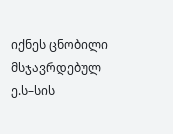იქნეს ცნობილი მსჯავრდებულ ე.ს–სის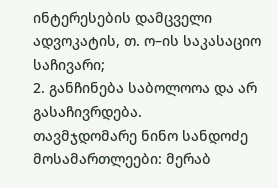ინტერესების დამცველი ადვოკატის, თ. ო–ის საკასაციო საჩივარი;
2. განჩინება საბოლოოა და არ გასაჩივრდება.
თავმჯდომარე ნინო სანდოძე
მოსამართლეები: მერაბ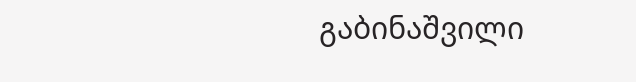გაბინაშვილი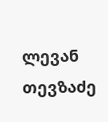ლევან თევზაძე